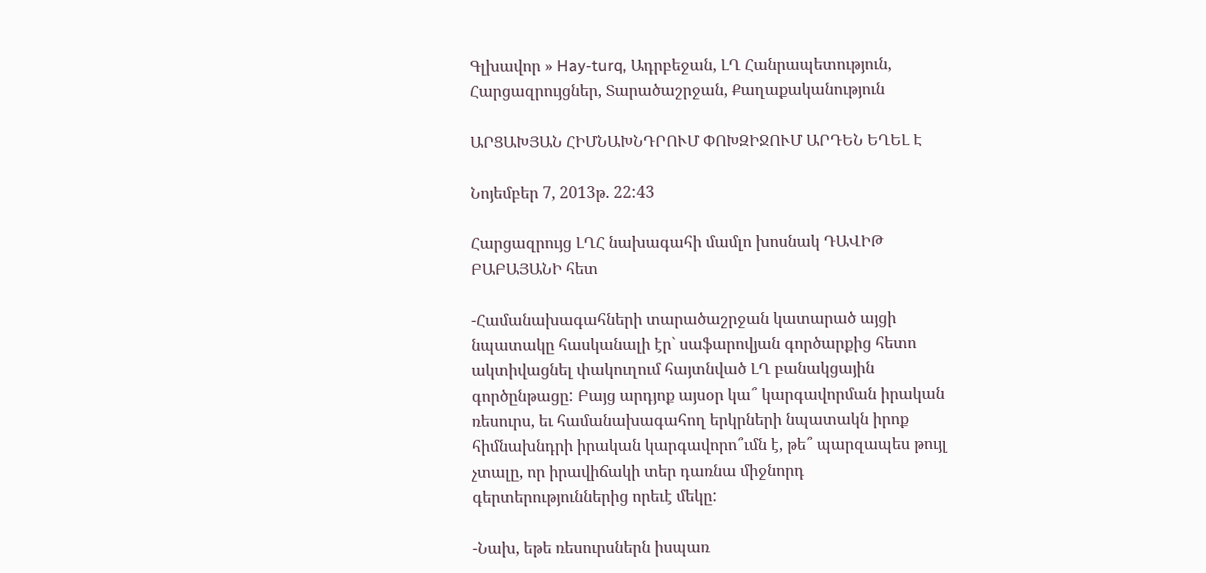Գլխավոր » Hay-turq, Ադրբեջան, ԼՂ Հանրապետություն, Հարցազրույցներ, Տարածաշրջան, Քաղաքականություն

ԱՐՑԱԽՅԱՆ ՀԻՄՆԱԽՆԴՐՈՒՄ ՓՈԽԶԻՋՈՒՄ ԱՐԴԵՆ ԵՂԵԼ Է

Նոյեմբեր 7, 2013թ. 22:43

Հարցազրույց ԼՂՀ նախագահի մամլո խոսնակ ԴԱՎԻԹ ԲԱԲԱՅԱՆԻ հետ

-Համանախագահների տարածաշրջան կատարած այցի նպատակը հասկանալի էր` սաֆարովյան գործարքից հետո ակտիվացնել փակուղում հայտնված ԼՂ բանակցային գործընթացը: Բայց արդյոք այսօր կա՞ կարգավորման իրական ռեսուրս, եւ համանախագահող երկրների նպատակն իրոք հիմնախնդրի իրական կարգավորո՞ւմն է, թե՞ պարզապես թույլ չտալը, որ իրավիճակի տեր դառնա միջնորդ գերտերություններից որեւէ մեկը:

-Նախ, եթե ռեսուրսներն իսպառ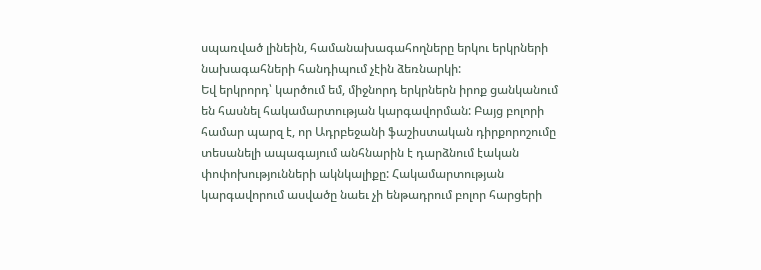սպառված լինեին, համանախագահողները երկու երկրների նախագահների հանդիպում չէին ձեռնարկի:
Եվ երկրորդ՝ կարծում եմ, միջնորդ երկրներն իրոք ցանկանում են հասնել հակամարտության կարգավորման: Բայց բոլորի համար պարզ է, որ Ադրբեջանի ֆաշիստական դիրքորոշումը տեսանելի ապագայում անհնարին է դարձնում էական փոփոխությունների ակնկալիքը: Հակամարտության կարգավորում ասվածը նաեւ չի ենթադրում բոլոր հարցերի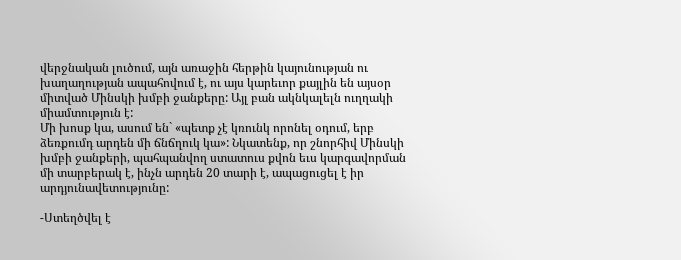վերջնական լուծում, այն առաջին հերթին կայունության ու խաղաղության ապահովում է, ու այս կարեւոր քայլին են այսօր միտված Մինսկի խմբի ջանքերը: Այլ բան ակնկալելն ուղղակի միամտություն է:
Մի խոսք կա, ասում են` «պետք չէ կռունկ որոնել օդում, երբ ձեռքումդ արդեն մի ճնճղուկ կա»: Նկատենք, որ շնորհիվ Մինսկի խմբի ջանքերի, պահպանվող ստատուս քվոն եւս կարգավորման մի տարբերակ է, ինչն արդեն 20 տարի է, ապացուցել է իր արդյունավետությունը:

-Ստեղծվել է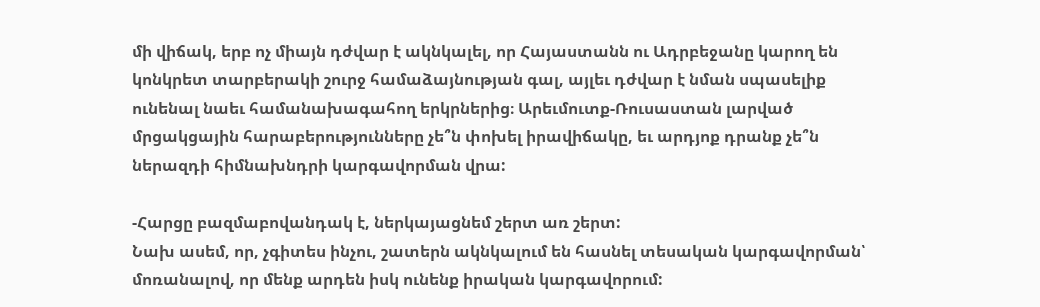մի վիճակ, երբ ոչ միայն դժվար է ակնկալել, որ Հայաստանն ու Ադրբեջանը կարող են կոնկրետ տարբերակի շուրջ համաձայնության գալ, այլեւ դժվար է նման սպասելիք ունենալ նաեւ համանախագահող երկրներից։ Արեւմուտք-Ռուսաստան լարված մրցակցային հարաբերությունները չե՞ն փոխել իրավիճակը, եւ արդյոք դրանք չե՞ն ներազդի հիմնախնդրի կարգավորման վրա:

-Հարցը բազմաբովանդակ է, ներկայացնեմ շերտ առ շերտ:
Նախ ասեմ, որ, չգիտես ինչու, շատերն ակնկալում են հասնել տեսական կարգավորման՝ մոռանալով, որ մենք արդեն իսկ ունենք իրական կարգավորում: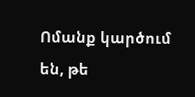Ոմանք կարծում են, թե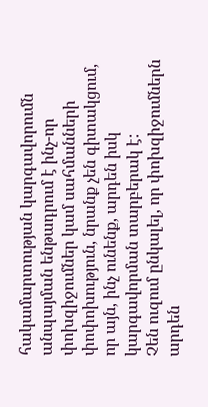հակամարտության կարգավորումն անպայման ենթադրում է ինչ-որ փոխզիջումներ կամ սահմանների փոփոխություն, նրանք չեն գիտակցում, որ այն, ինչ ունենք, արդեն իսկ կարգավորման տարբերակ է:
Չեն ուզում ընկալել, որ փոխզիջումներն արդեն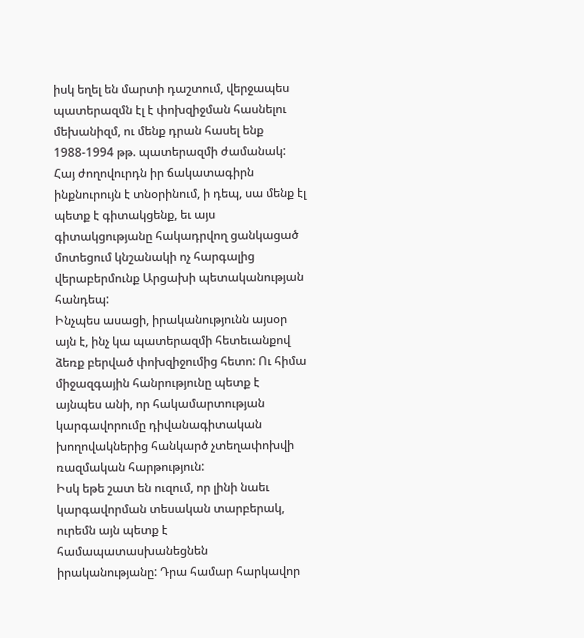իսկ եղել են մարտի դաշտում, վերջապես պատերազմն էլ է փոխզիջման հասնելու մեխանիզմ, ու մենք դրան հասել ենք 1988-1994 թթ. պատերազմի ժամանակ: Հայ ժողովուրդն իր ճակատագիրն ինքնուրույն է տնօրինում, ի դեպ, սա մենք էլ պետք է գիտակցենք, եւ այս գիտակցությանը հակադրվող ցանկացած մոտեցում կնշանակի ոչ հարգալից վերաբերմունք Արցախի պետականության հանդեպ:
Ինչպես ասացի, իրականությունն այսօր այն է, ինչ կա պատերազմի հետեւանքով ձեռք բերված փոխզիջումից հետո: Ու հիմա միջազգային հանրությունը պետք է այնպես անի, որ հակամարտության կարգավորումը դիվանագիտական խողովակներից հանկարծ չտեղափոխվի ռազմական հարթություն:
Իսկ եթե շատ են ուզում, որ լինի նաեւ կարգավորման տեսական տարբերակ, ուրեմն այն պետք է համապատասխանեցնեն իրականությանը: Դրա համար հարկավոր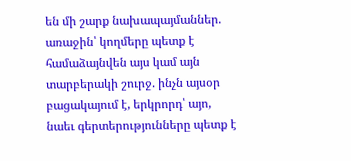են մի շարք նախապայմաններ. առաջին՝ կողմերը պետք է համաձայնվեն այս կամ այն տարբերակի շուրջ. ինչն այսօր բացակայում է, երկրորդ՝ այո, նաեւ գերտերությունները պետք է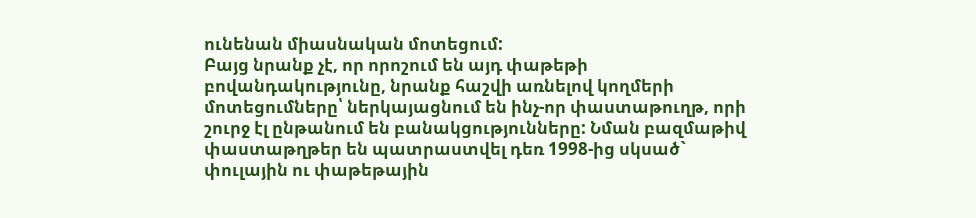ունենան միասնական մոտեցում:
Բայց նրանք չէ, որ որոշում են այդ փաթեթի բովանդակությունը, նրանք հաշվի առնելով կողմերի մոտեցումները՝ ներկայացնում են ինչ-որ փաստաթուղթ, որի շուրջ էլ ընթանում են բանակցությունները: Նման բազմաթիվ փաստաթղթեր են պատրաստվել դեռ 1998-ից սկսած` փուլային ու փաթեթային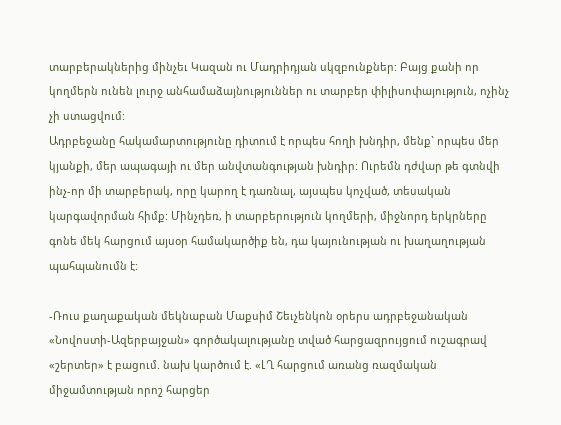տարբերակներից մինչեւ Կազան ու Մադրիդյան սկզբունքներ: Բայց քանի որ կողմերն ունեն լուրջ անհամաձայնություններ ու տարբեր փիլիսոփայություն, ոչինչ չի ստացվում:
Ադրբեջանը հակամարտությունը դիտում է որպես հողի խնդիր, մենք` որպես մեր կյանքի, մեր ապագայի ու մեր անվտանգության խնդիր: Ուրեմն դժվար թե գտնվի ինչ-որ մի տարբերակ, որը կարող է դառնալ, այսպես կոչված, տեսական կարգավորման հիմք: Մինչդեռ, ի տարբերություն կողմերի, միջնորդ երկրները գոնե մեկ հարցում այսօր համակարծիք են, դա կայունության ու խաղաղության պահպանումն է:

-Ռուս քաղաքական մեկնաբան Մաքսիմ Շեւչենկոն օրերս ադրբեջանական «Նովոստի-Ազերբայջան» գործակալությանը տված հարցազրույցում ուշագրավ «շերտեր» է բացում. նախ կարծում է. «ԼՂ հարցում առանց ռազմական միջամտության որոշ հարցեր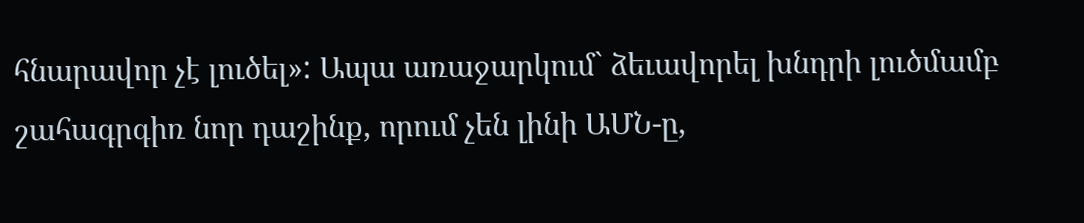հնարավոր չէ լուծել»: Ապա առաջարկում` ձեւավորել խնդրի լուծմամբ շահագրգիռ նոր դաշինք, որում չեն լինի ԱՄՆ-ը,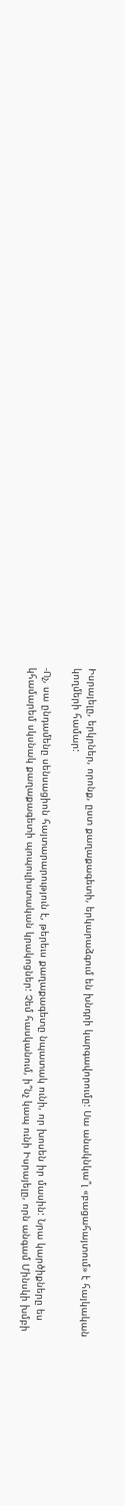Իսրայելը, երկրներ, որոնք, ըստ քաղաքագետի, երկարաձգում են խնդրի կարգավորումը: Սա անակնկա՞լ «բացահայտում» է հայկական կողմերի համար:

-Ոչ, սա ընդամենը սենսացիոն հայտարարություն է, թերեւս քաղաքագետը նպատակ ունի, որ խոսեն իր մասին: Նրա կարծիքները ես կհամարեմ սկսնակ քաղաքագետի պոպուլիստական կրակոցներ: Չեմ հասկանում, ի՞նչ կապ ունի Իսրայելը, որն անգամ Մինսկի խմբի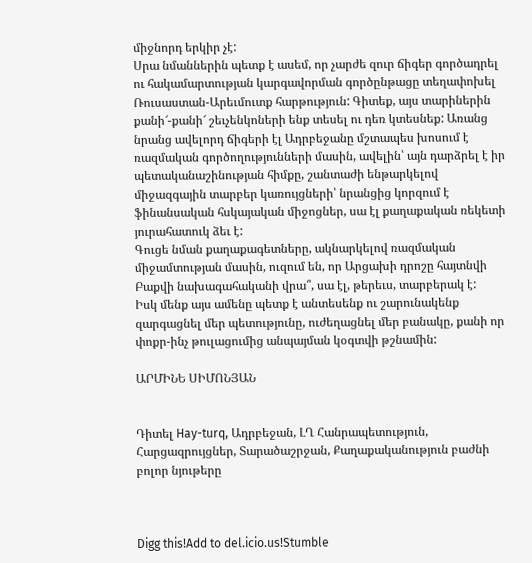միջնորդ երկիր չէ:
Սրա նմաններին պետք է ասեմ, որ չարժե զուր ճիգեր գործադրել ու հակամարտության կարգավորման գործընթացը տեղափոխել Ռուսաստան-Արեւմուտք հարթություն: Գիտեք, այս տարիներին քանի՜-քանի՜ շեւչենկոների ենք տեսել ու դեռ կտեսնեք: Առանց նրանց ավելորդ ճիգերի էլ Ադրբեջանը մշտապես խոսում է ռազմական գործողությունների մասին, ավելին՝ այն դարձրել է իր պետականաշինության հիմքը, շանտաժի ենթարկելով միջազգային տարբեր կառույցների՝ նրանցից կորզում է ֆինանսական հսկայական միջոցներ, սա էլ քաղաքական ռեկետի յուրահատուկ ձեւ է:
Գուցե նման քաղաքագետները, ակնարկելով ռազմական միջամտության մասին, ուզում են, որ Արցախի դրոշը հայտնվի Բաքվի նախագահականի վրա՞, սա էլ, թերեւս, տարբերակ է:
Իսկ մենք այս ամենը պետք է անտեսենք ու շարունակենք զարգացնել մեր պետությունը, ուժեղացնել մեր բանակը, քանի որ փոքր-ինչ թուլացումից անպայման կօգտվի թշնամին:

ԱՐՄԻՆԵ ՍԻՄՈՆՅԱՆ


Դիտել Hay-turq, Ադրբեջան, ԼՂ Հանրապետություն, Հարցազրույցներ, Տարածաշրջան, Քաղաքականություն բաժնի բոլոր նյութերը



Digg this!Add to del.icio.us!Stumble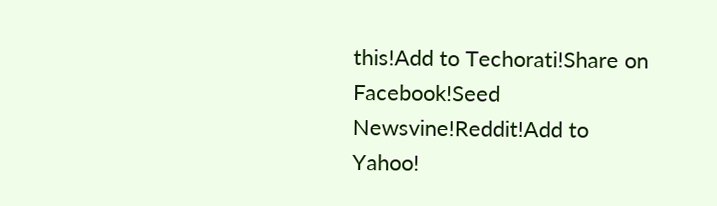this!Add to Techorati!Share on Facebook!Seed Newsvine!Reddit!Add to Yahoo!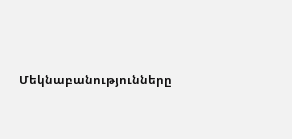Մեկնաբանությունները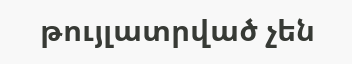թույլատրված չեն